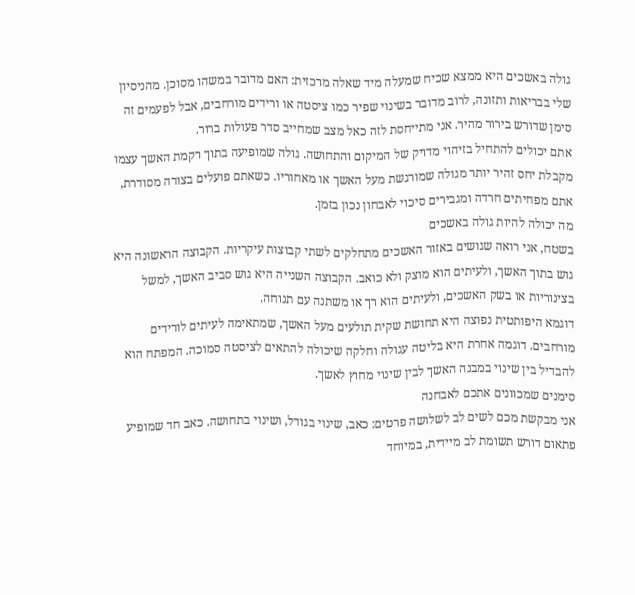גולה באשכים היא ממצא שכיח שמעלה מיד שאלה מרכזית: האם מדובר במשהו מסוכן. מהניסיון שלי בבריאות ותזונה, לרוב מדובר בשינוי שפיר כמו ציסטה או ורידים מורחבים, אבל לפעמים זה סימן שדורש בירור מהיר. אני מתייחסת לזה כאל מצב שמחייב סדר פעולות ברור.
אתם יכולים להתחיל בזיהוי מדויק של המיקום והתחושה. גולה שמופיעה בתוך רקמת האשך עצמו מקבלת יחס זהיר יותר מגולה שמורגשת מעל האשך או מאחוריו. כשאתם פועלים בצורה מסודרת, אתם מפחיתים חרדה ומגבירים סיכוי לאבחון נכון בזמן.
מה יכולה להיות גולה באשכים
בשטח, אני רואה שגושים באזור האשכים מתחלקים לשתי קבוצות עיקריות. הקבוצה הראשונה היא גוש בתוך האשך, ולעיתים הוא מוצק ולא כואב. הקבוצה השנייה היא גוש סביב האשך, למשל בצינוריות או בשק האשכים, ולעיתים הוא רך או משתנה עם תנוחה.
דוגמא היפותטית נפוצה היא תחושת שקית תולעים מעל האשך, שמתאימה לעיתים לורידים מורחבים. דוגמה אחרת היא בליטה עגולה וחלקה שיכולה להתאים לציסטה סמוכה. המפתח הוא להבדיל בין שינוי במבנה האשך לבין שינוי מחוץ לאשך.
סימנים שמכוונים אתכם לאבחנה
אני מבקשת מכם לשים לב לשלושה פרטים: כאב, שינוי בגודל, ושינוי בתחושה. כאב חד שמופיע פתאום דורש תשומת לב מיידית, במיוחד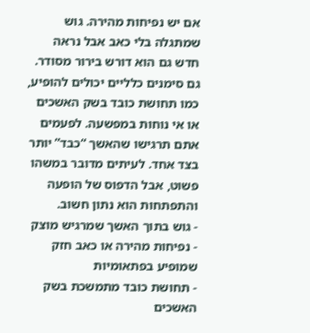אם יש נפיחות מהירה. גוש שמתגלה בלי כאב אבל נראה חדש גם הוא דורש בירור מסודר.
גם סימנים כלליים יכולים להופיע, כמו תחושת כובד בשק האשכים או אי נוחות במפשעה. לפעמים אתם תרגישו שהאשך “כבד” יותר בצד אחד. לעיתים מדובר במשהו פשוט, אבל הדפוס של הופעה והתפתחות הוא נתון חשוב.
- גוש בתוך האשך שמרגיש מוצק
- נפיחות מהירה או כאב חזק שמופיע בפתאומיות
- תחושת כובד מתמשכת בשק האשכים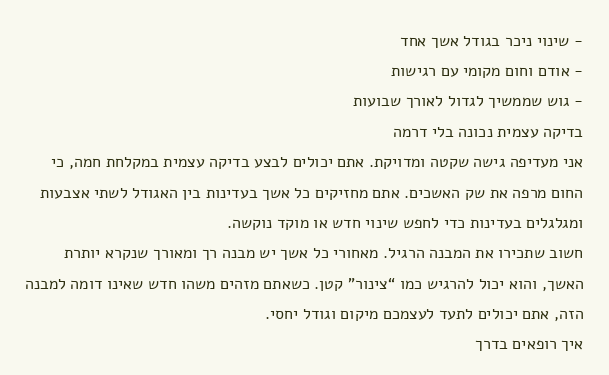- שינוי ניכר בגודל אשך אחד
- אודם וחום מקומי עם רגישות
- גוש שממשיך לגדול לאורך שבועות
בדיקה עצמית נכונה בלי דרמה
אני מעדיפה גישה שקטה ומדויקת. אתם יכולים לבצע בדיקה עצמית במקלחת חמה, כי החום מרפה את שק האשכים. אתם מחזיקים כל אשך בעדינות בין האגודל לשתי אצבעות ומגלגלים בעדינות כדי לחפש שינוי חדש או מוקד נוקשה.
חשוב שתכירו את המבנה הרגיל. מאחורי כל אשך יש מבנה רך ומאורך שנקרא יותרת האשך, והוא יכול להרגיש כמו “צינור” קטן. כשאתם מזהים משהו חדש שאינו דומה למבנה הזה, אתם יכולים לתעד לעצמכם מיקום וגודל יחסי.
איך רופאים בדרך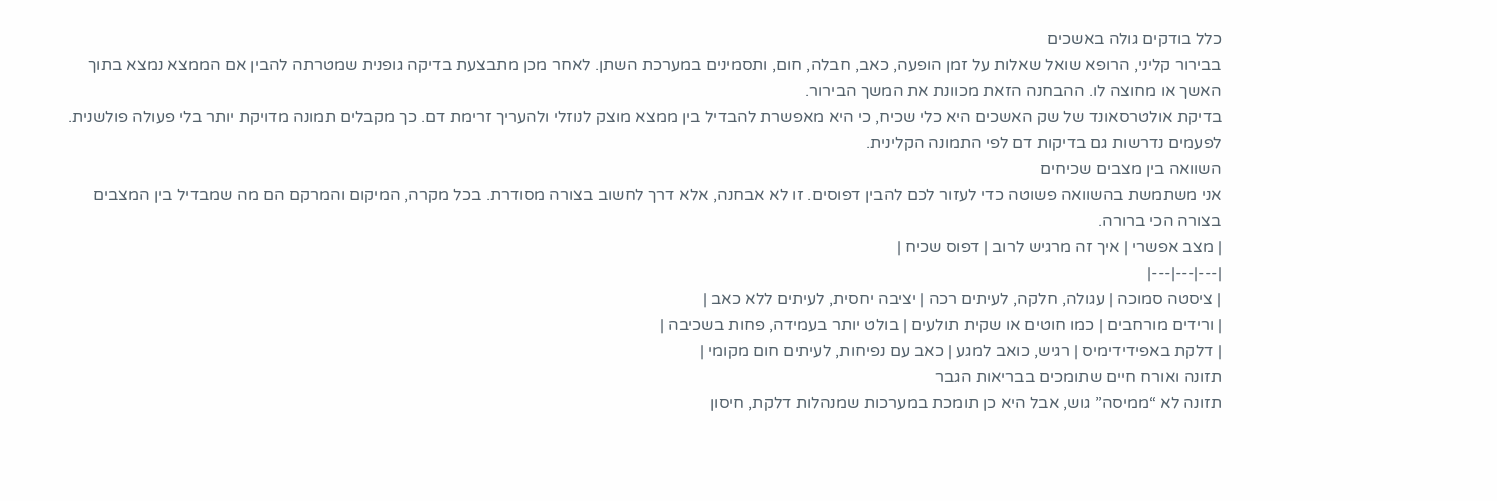כלל בודקים גולה באשכים
בבירור קליני, הרופא שואל שאלות על זמן הופעה, כאב, חבלה, חום, ותסמינים במערכת השתן. לאחר מכן מתבצעת בדיקה גופנית שמטרתה להבין אם הממצא נמצא בתוך האשך או מחוצה לו. ההבחנה הזאת מכוונת את המשך הבירור.
בדיקת אולטרסאונד של שק האשכים היא כלי שכיח, כי היא מאפשרת להבדיל בין ממצא מוצק לנוזלי ולהעריך זרימת דם. כך מקבלים תמונה מדויקת יותר בלי פעולה פולשנית. לפעמים נדרשות גם בדיקות דם לפי התמונה הקלינית.
השוואה בין מצבים שכיחים
אני משתמשת בהשוואה פשוטה כדי לעזור לכם להבין דפוסים. זו לא אבחנה, אלא דרך לחשוב בצורה מסודרת. בכל מקרה, המיקום והמרקם הם מה שמבדיל בין המצבים בצורה הכי ברורה.
| מצב אפשרי | איך זה מרגיש לרוב | דפוס שכיח |
|---|---|---|
| ציסטה סמוכה | עגולה, חלקה, לעיתים רכה | יציבה יחסית, לעיתים ללא כאב |
| ורידים מורחבים | כמו חוטים או שקית תולעים | בולט יותר בעמידה, פחות בשכיבה |
| דלקת באפידידימיס | רגיש, כואב למגע | כאב עם נפיחות, לעיתים חום מקומי |
תזונה ואורח חיים שתומכים בבריאות הגבר
תזונה לא “ממיסה” גוש, אבל היא כן תומכת במערכות שמנהלות דלקת, חיסון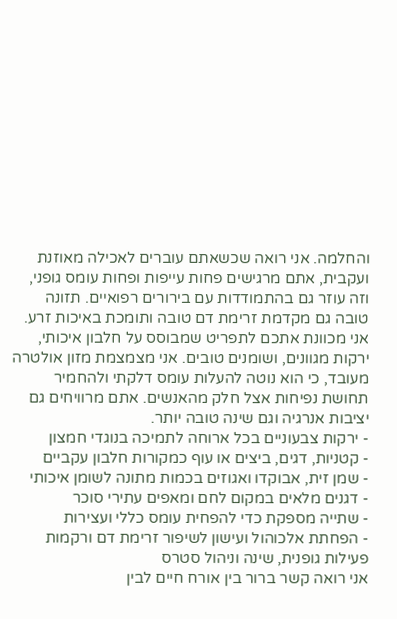והחלמה. אני רואה שכשאתם עוברים לאכילה מאוזנת ועקבית, אתם מרגישים פחות עייפות ופחות עומס גופני, וזה עוזר גם בהתמודדות עם בירורים רפואיים. תזונה טובה גם מקדמת זרימת דם טובה ותומכת באיכות זרע.
אני מכוונת אתכם לתפריט שמבוסס על חלבון איכותי, ירקות מגוונים, ושומנים טובים. אני מצמצמת מזון אולטרה מעובד, כי הוא נוטה להעלות עומס דלקתי ולהחמיר תחושת נפיחות אצל חלק מהאנשים. אתם מרוויחים גם יציבות אנרגיה וגם שינה טובה יותר.
- ירקות צבעוניים בכל ארוחה לתמיכה בנוגדי חמצון
- קטניות, דגים, ביצים או עוף כמקורות חלבון עקביים
- שמן זית, אבוקדו ואגוזים בכמות מתונה לשומן איכותי
- דגנים מלאים במקום לחם ומאפים עתירי סוכר
- שתייה מספקת כדי להפחית עומס כללי ועצירות
- הפחתת אלכוהול ועישון לשיפור זרימת דם ורקמות
פעילות גופנית, שינה וניהול סטרס
אני רואה קשר ברור בין אורח חיים לבין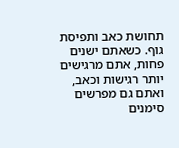תחושת כאב ותפיסת גוף. כשאתם ישנים פחות, אתם מרגישים יותר רגישות וכאב, ואתם גם מפרשים סימנים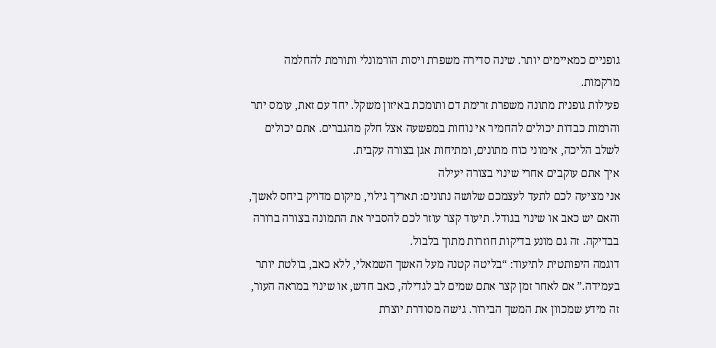גופניים כמאיימים יותר. שינה סדירה משפרת ויסות הורמונלי ותורמת להחלמה מרקמות.
פעילות גופנית מתונה משפרת זרימת דם ותומכת באיזון משקל. יחד עם זאת, עומס יתר והרמות כבדות יכולים להחמיר אי נוחות במפשעה אצל חלק מהגברים. אתם יכולים לשלב הליכה, אימוני כוח מתונים, ומתיחות אגן בצורה עקבית.
איך אתם עוקבים אחרי שינוי בצורה יעילה
אני מציעה לכם לתעד לעצמכם שלושה נתונים: תאריך גילוי, מיקום מדויק ביחס לאשך, והאם יש כאב או שינוי בגודל. תיעוד קצר עוזר לכם להסביר את התמונה בצורה ברורה בבדיקה. זה גם מונע בדיקות חוזרות מתוך בלבול.
דוגמה היפותטית לתיעוד: “בליטה קטנה מעל האשך השמאלי, ללא כאב, בולטת יותר בעמידה.” אם לאחר זמן קצר אתם שמים לב לגדילה, כאב חדש, או שינוי במראה העור, זה מידע שמכוון את המשך הבירור. גישה מסודרת יוצרת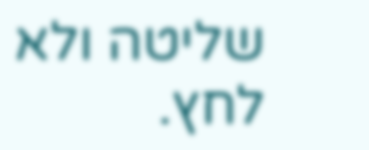שליטה ולא לחץ.